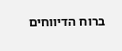ברוח הדיווחים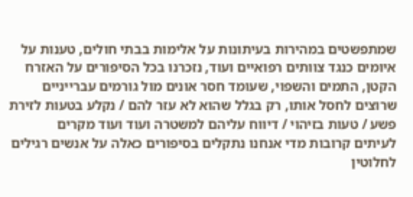שמתפשטים במהירות בעיתונות על אלימות בבתי חולים, טענות על איומים כנגד צוותים רפואיים ועוד, נזכרנו בכל הסיפורים על האזרח הקטן, התמים והשפוי, שעומד חסר אונים מול גורמים עברייניים שרוצים לחסל אותו, רק בגלל שהוא לא עזר להם / נקלע בטעות לזירת פשע / טעות בזיהוי / דיווח עליהם למשטרה ועוד ועוד מקרים
לעיתים קרובות מדי אנחנו נתקלים בסיפורים כאלה על אנשים רגילים לחלוטין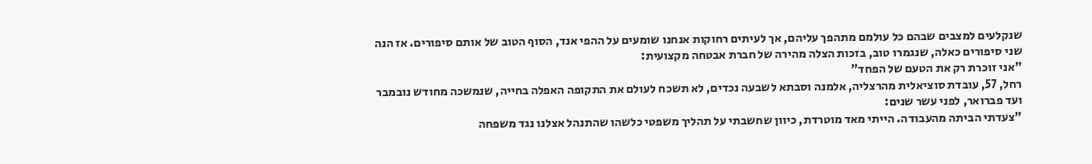שנקלעים למצבים שבהם כל עולמם מתהפך עליהם, אך לעיתים רחוקות אנחנו שומעים על ההפי אנד, הסוף הטוב של אותם סיפורים. אז הנה שני סיפורים כאלה, שנגמרו טוב, בזכות הצלה מהירה של חברת אבטחה מקצועית:
"אני זוכרת רק את הטעם של הפחד"
רחל, 57, עובדת סוציאלית מהרצליה, אלמנה וסבתא לשבעה נכדים, לא תשכח לעולם את התקופה האפלה בחייה, שנמשכה מחודש נובמבר ועד פברואר, לפני עשר שנים:
"צעדתי הביתה מהעבודה. הייתי מאד מוטרדת, כיוון שחשבתי על תהליך משפטי כלשהו שהתנהל אצלנו נגד משפחה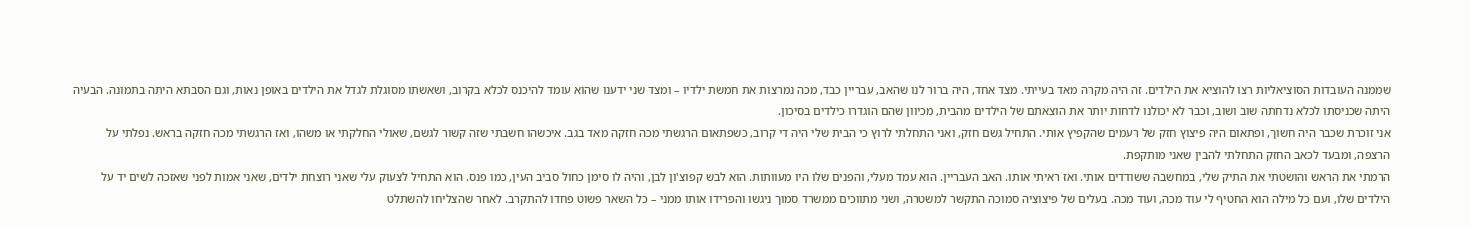שממנה העובדות הסוציאליות רצו להוציא את הילדים. זה היה מקרה מאד בעייתי. מצד אחד, היה ברור לנו שהאב, עבריין כבד, מכה נמרצות את חמשת ילדיו – ומצד שני ידענו שהוא עומד להיכנס לכלא בקרוב, ושאשתו מסוגלת לגדל את הילדים באופן נאות, וגם הסבתא היתה בתמונה. הבעיה היתה שכניסתו לכלא נדחתה שוב ושוב, וכבר לא יכולנו לדחות יותר את הוצאתם של הילדים מהבית, מכיוון שהם הוגדרו כילדים בסיכון.
אני זוכרת שכבר היה חשוך, ופתאום היה פיצוץ חזק של רעמים שהקפיץ אותי. התחיל גשם חזק, ואני התחלתי לרוץ כי הבית שלי היה די קרוב, כשפתאום הרגשתי מכה חזקה מאד בגב. איכשהו חשבתי שזה קשור לגשם, שאולי החלקתי או משהו, ואז הרגשתי מכה חזקה בראש. נפלתי על הרצפה, ומבעד לכאב החזק התחלתי להבין שאני מותקפת.
הרמתי את הראש והושטתי את התיק שלי, במחשבה ששודדים אותי. ואז ראיתי אותו. האב העבריין. הוא עמד מעלי, והפנים שלו היו מעוותות. הוא לבש קפוצ'ון לבן, והיה לו סימן כחול סביב העין, כמו פנס. הוא התחיל לצעוק עלי שאני רוצחת ילדים, שאני אמות לפני שאזכה לשים יד על הילדים שלו, ועם כל מילה הוא החטיף לי עוד מכה, ועוד מכה. בעלים של פיצוציה סמוכה התקשר למשטרה, ושני מתווכים ממשרד סמוך ניגשו והפרידו אותו ממני – כל השאר פשוט פחדו להתקרב. לאחר שהצליחו להשתלט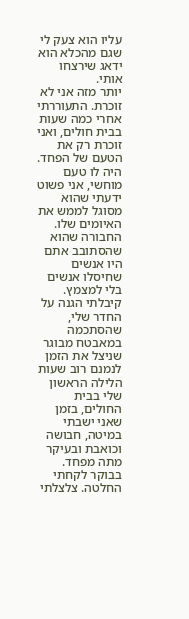עליו הוא צעק לי שגם מהכלא הוא ידאג שירצחו אותי.
יותר מזה אני לא זוכרת. התעוררתי אחרי כמה שעות בבית חולים, ואני זוכרת רק את הטעם של הפחד. היה לו טעם מוחשי, אני פשוט ידעתי שהוא מסוגל לממש את האיומים שלו. החבורה שהוא שהסתובב אתם היו אנשים שחיסלו אנשים בלי למצמץ. קיבלתי הגנה על החדר שלי, שהסתכמה במאבטח מבוגר שניצל את הזמן לנמנם רוב שעות הלילה הראשון שלי בבית החולים, בזמן שאני ישבתי במיטה, חבושה וכואבת ובעיקר מתה מפחד. בבוקר לקחתי החלטה. צלצלתי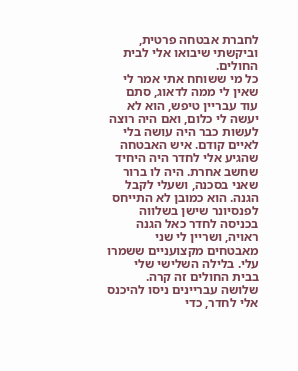לחברת אבטחה פרטית, וביקשתי שיבואו אלי לבית החולים.
כל מי ששוחח אתי אמר לי שאין לי ממה לדאוג, סתם עוד עבריין טיפש, הוא לא יעשה לי כלום, ואם היה רוצה לעשות כבר היה עושה בלי לאיים קודם. איש האבטחה שהגיע אלי לחדר היה היחיד שחשב אחרת. היה לו ברור שאני בסכנה, ושעלי לקבל הגנה. הוא כמובן לא התייחס לפנסיונר שישן בשלווה בכניסה לחדר כאל הגנה ראויה, ושריין לי שני מאבטחים מקצועניים ששמרו עלי. בלילה השלישי שלי בבית החולים זה קרה.
שלושה עבריינים ניסו להיכנס אלי לחדר, כדי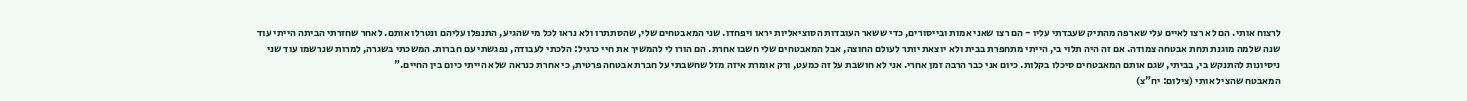לרצוח אותי. הם לא רצו לאיים עלי שארפה מהתיק שעבדתי עליו - הם רצו שאני אמות ובייסורים, כדי ששאר העובדות הסוציאליות יראו ויפחדו. שני המאבטחים שלי, שהסתתרו ולא נראו לכל מי שהגיע, התנפלו עליהם ונטרלו אותם. לאחר שחזרתי הביתה הייתי עוד שנה שלמה מוגנת תחת אבטחה צמודה. אם זה היה תלוי בי, הייתי מתחפרת בבית ולא יוצאת יותר לעולם החוצה, אבל המאבטחים שלי חשבו אחרת. הם הורו לי להמשיך את חיי כרגיל: הלכתי לעבודה, נפגשתי עם חברות. המשכתי בשגרה, למרות שנרשמו עוד שני ניסיונות להתנקש בי, בביתי, שגם אותם המאבטחים סיכלו בקלות. כיום אני כבר הרבה זמן אחרי. אני לא חושבת על זה כמעט, ורק אומרת איזה מזל שחשבתי על חברת אבטחה פרטית, כי אחרת כנראה שלא הייתי כיום בין החיים."
המאבטח שהציל אותי (צילום: יח"צ)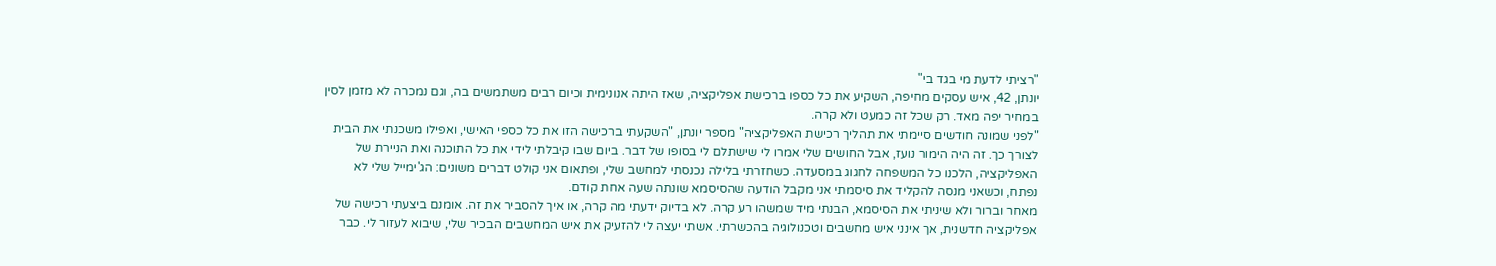"רציתי לדעת מי בגד בי"
יונתן, 42, איש עסקים מחיפה, השקיע את כל כספו ברכישת אפליקציה, שאז היתה אנונימית וכיום רבים משתמשים בה, וגם נמכרה לא מזמן לסין במחיר יפה מאד. רק שכל זה כמעט ולא קרה.
"לפני שמונה חודשים סיימתי את תהליך רכישת האפליקציה" מספר יונתן, "השקעתי ברכישה הזו את כל כספי האישי, ואפילו משכנתי את הבית לצורך כך. זה היה הימור נועז, אבל החושים שלי אמרו לי שישתלם לי בסופו של דבר. ביום שבו קיבלתי לידי את כל התוכנה ואת הניירת של האפליקציה, הלכנו כל המשפחה לחגוג במסעדה. כשחזרתי בלילה נכנסתי למחשב שלי, ופתאום אני קולט דברים משונים: הג'ימייל שלי לא נפתח, וכשאני מנסה להקליד את סיסמתי אני מקבל הודעה שהסיסמא שונתה שעה אחת קודם.
מאחר וברור ולא שיניתי את הסיסמא, הבנתי מיד שמשהו רע קרה. לא בדיוק ידעתי מה קרה, או איך להסביר את זה. אומנם ביצעתי רכישה של אפליקציה חדשנית, אך אינני איש מחשבים וטכנולוגיה בהכשרתי. אשתי יעצה לי להזעיק את איש המחשבים הבכיר שלי, שיבוא לעזור לי. כבר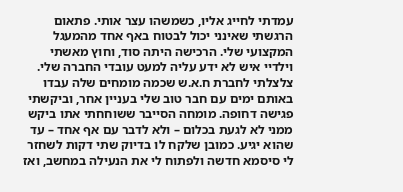עמדתי לחייג אליו, כשמשהו עצר אותי. פתאום הרגשתי שאינני יכול לבטוח באף אחד מהמעגל המקצועי שלי. הרכישה היתה סוד, וחוץ מאשתי וילדיי איש לא ידע עליה למעט עובדי החברה שלי.
צלצלתי לחברת ח.א.ש שכמה מומחים שלה עבדו באותם ימים עם חבר טוב שלי בעניין אחר, וביקשתי פגישה דחופה. מומחה הסייבר ששוחחתי אתו ביקש ממני לא לגעת בכלום – ולא לדבר עם אף אחד – עד שהוא יגיע. כמובן שלקח לו בדיוק שתי דקות לשחזר לי סיסמא חדשה ולפתוח לי את הנעילה במחשב, ואז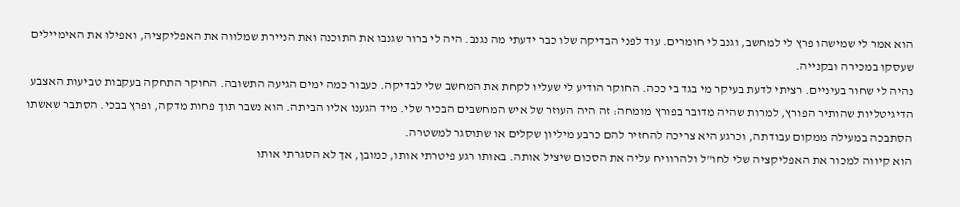הוא אמר לי שמישהו פרץ לי למחשב, וגנב לי חומרים. עוד לפני הבדיקה שלו כבר ידעתי מה נגנב. היה לי ברור שגנבו את התוכנה ואת הניירת שמלווה את האפליקציה, ואפילו את האימיילים שעסקו במכירה ובקנייה.
נהיה לי שחור בעיניים. רציתי לדעת בעיקר מי בגד בי ככה. החוקר הודיע לי שעליו לקחת את המחשב שלי לבדיקה. כעבור כמה ימים הגיעה התשובה. החוקר התחקה בעקבות טביעות האצבע הדיגיטליות שהותיר הפורץ, למרות שהיה מדובר בפורץ מומחה: זה היה העוזר של איש המחשבים הבכיר שלי. מיד הגענו אליו הביתה. הוא נשבר תוך פחות מדקה, ופרץ בבכי. הסתבר שאשתו הסתבכה במעילה ממקום עבודתה, וכרגע היא צריכה להחזיר להם כרבע מיליון שקלים או שתוסגר למשטרה.
הוא קיווה למכור את האפליקציה שלי לחו"ל ולהרוויח עליה את הסכום שיציל אותה. באותו רגע פיטרתי אותו, כמובן, אך לא הסגרתי אותו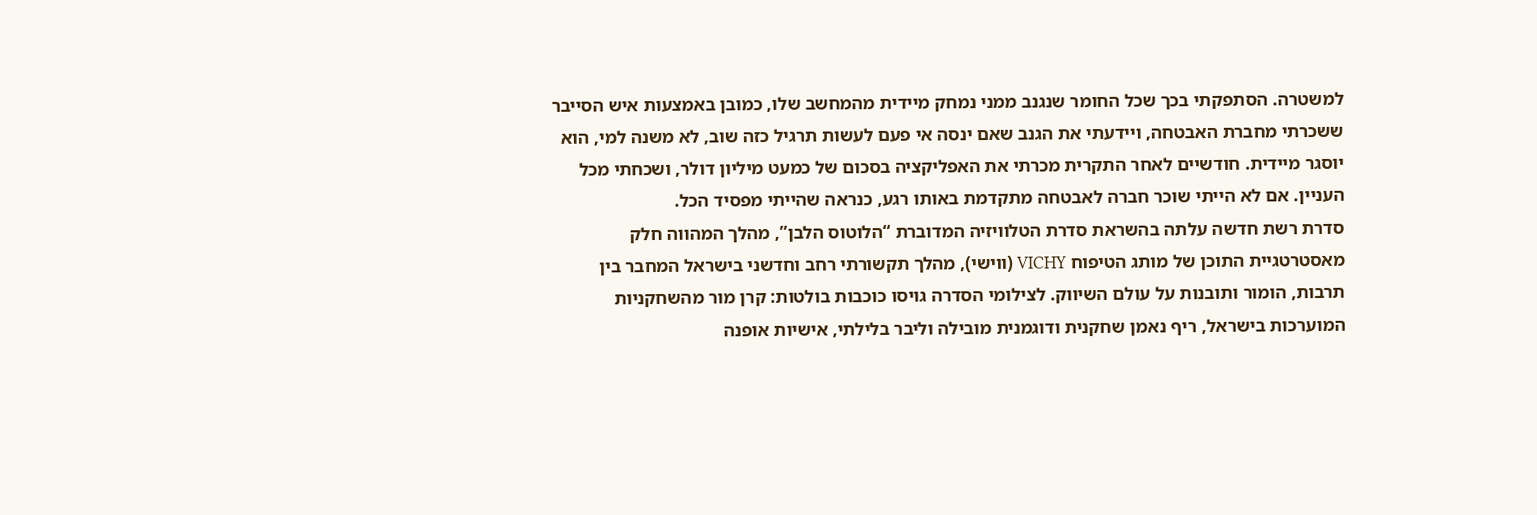למשטרה. הסתפקתי בכך שכל החומר שנגנב ממני נמחק מיידית מהמחשב שלו, כמובן באמצעות איש הסייבר ששכרתי מחברת האבטחה, ויידעתי את הגנב שאם ינסה אי פעם לעשות תרגיל כזה שוב, לא משנה למי, הוא יוסגר מיידית. חודשיים לאחר התקרית מכרתי את האפליקציה בסכום של כמעט מיליון דולר, ושכחתי מכל העניין. אם לא הייתי שוכר חברה לאבטחה מתקדמת באותו רגע, כנראה שהייתי מפסיד הכל.
סדרת רשת חדשה עלתה בהשראת סדרת הטלוויזיה המדוברת “הלוטוס הלבן”, מהלך המהווה חלק מאסטרטגיית התוכן של מותג הטיפוח VICHY (ווישי), מהלך תקשורתי רחב וחדשני בישראל המחבר בין תרבות, הומור ותובנות על עולם השיווק. לצילומי הסדרה גויסו כוכבות בולטות: קרן מור מהשחקניות המוערכות בישראל, ריף נאמן שחקנית ודוגמנית מובילה וליבר בלילתי, אישיות אופנה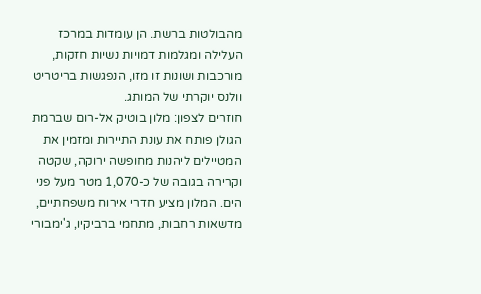מהבולטות ברשת. הן עומדות במרכז העלילה ומגלמות דמויות נשיות חזקות, מורכבות ושונות זו מזו, הנפגשות בריטריט וולנס יוקרתי של המותג.
חוזרים לצפון: מלון בוטיק אל-רום שברמת הגולן פותח את עונת התיירות ומזמין את המטיילים ליהנות מחופשה ירוקה, שקטה וקרירה בגובה של כ-1,070 מטר מעל פני הים. המלון מציע חדרי אירוח משפחתיים, מדשאות רחבות, מתחמי ברביקיו, ג'ימבורי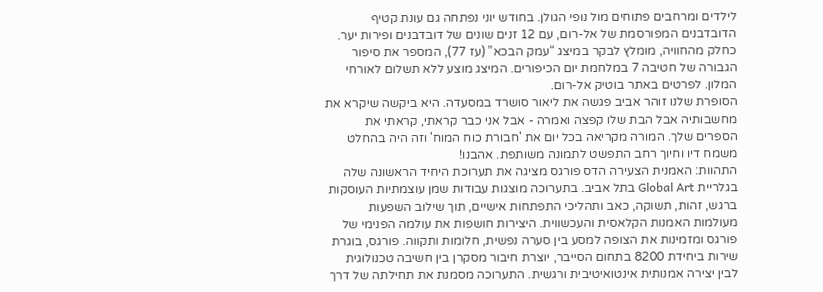לילדים ומרחבים פתוחים מול נופי הגולן. בחודש יוני נפתחה גם עונת קטיף הדובדבנים המפורסמת של אל-רום, עם 12 זנים שונים של דובדבנים ופירות יער. כחלק מהחוויה, מומלץ לבקר במיצג “עמק הבכא” (עז 77), המספר את סיפור הגבורה של חטיבה 7 במלחמת יום הכיפורים. המיצג מוצע ללא תשלום לאורחי המלון. לפרטים באתר בוטיק אל-רום.
הסופרת שלנו זוהר אביב פגשה את ליאור סושרד במסעדה. היא ביקשה שיקרא את מחשבותיה אבל הבת שלו קפצה ואמרה - אבל אני כבר קראתי, קראתי את הספרים שלך. המורה מקריאה בכל יום את 'חבורת כוח המוח' וזה היה בהחלט משמח דיו וחיוך רחב התפשט לתמונה משותפת. אהבנו!
התהוות: האמנית הצעירה הדס פורגס מציגה את תערוכת היחיד הראשונה שלה בגלריית Global Art בתל אביב. בתערוכה מוצגות עבודות שמן עוצמתיות העוסקות ברגש, זהות, תשוקה, כאב ותהליכי התפתחות אישיים, תוך שילוב השפעות מעולמות האמנות הקלאסית והעכשווית. היצירות חושפות את עולמה הפנימי של פורגס ומזמינות את הצופה למסע בין סערה נפשית, חלומות ותקווה. פורגס, בוגרת שירות ביחידת 8200 בתחום הסייבר, יוצרת חיבור מסקרן בין חשיבה טכנולוגית לבין יצירה אמנותית אינטואיטיבית ורגשית. התערוכה מסמנת את תחילתה של דרך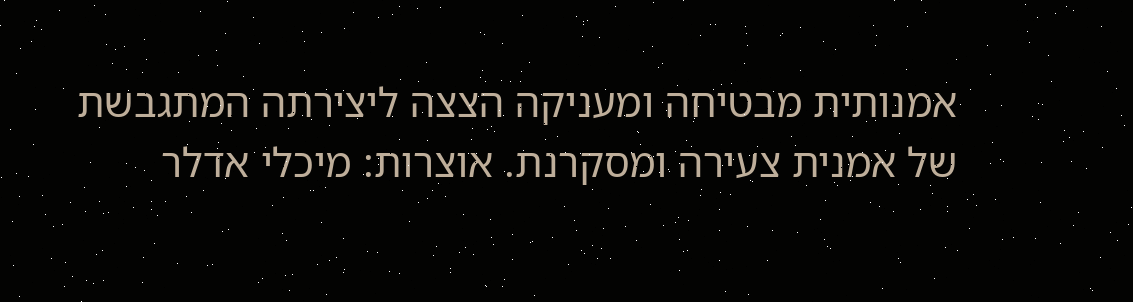אמנותית מבטיחה ומעניקה הצצה ליצירתה המתגבשת של אמנית צעירה ומסקרנת. אוצרות: מיכלי אדלר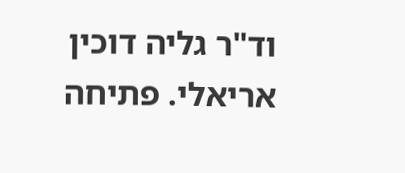וד"ר גליה דוכין אריאלי. פתיחה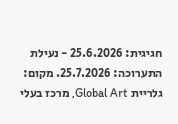חגיגית: 25.6.2026 - נעילת התערוכה: 25.7.2026. מקום: גלריית Global Art, מרכז בעלי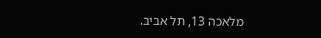מלאכה 13, תל אביב.